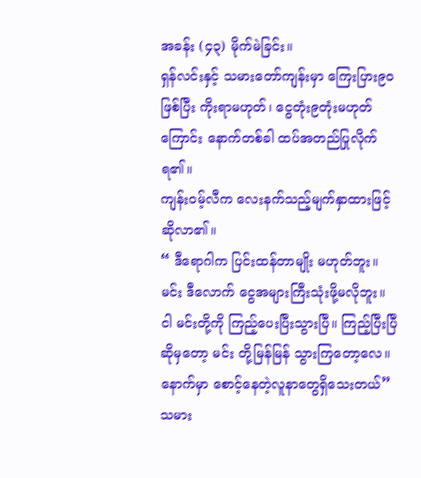အခန်း (၄၃) မိုက်မဲခြင်း။
ရှန်လင်းနှင့် သမားတော်ကျန်းမှာ ကြေးပြား၉၀ဖြစ်ပြီး ကိုးရာမဟုတ်၊ ငွေတုံး၉တုံးမဟုတ်ကြောင်း နောက်တစ်ခါ ထပ်အတည်ပြုလိုက်ရ၏။
ကျန်းဝမ့်လီက လေးနက်သည့်မျက်နှာထားဖြင့်ဆိုလာ၏။
“ ဒီရောဂါက ပြင်းထန်တာမျိုး မဟုတ်ဘူး။ မင်း ဒီလောက် ငွေအများကြီးသုံးဖို့မလိုဘူး။ ငါ မင်းတို့ကို ကြည့်ပေးပြီးသွားပြီ။ ကြည့်ပြီးပြီဆိုမှတော့ မင်း တို့မြန်မြန် သွားကြတော့လေ။ နောက်မှာ စောင့်နေတဲ့လူနာတွေရှိသေးတယ်”
သမား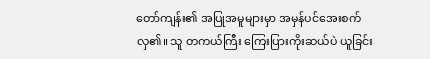တော်ကျန်း၏ အပြုအမူများမှာ အမှန်ပင်အေးစက်လှ၏။ သူ တကယ်ကြီး ကြေးပြားကိုးဆယ်ပဲ ယူခြင်း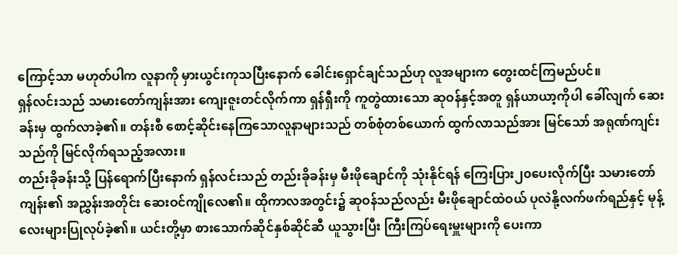ကြောင့်သာ မဟုတ်ပါက လူနာကို မှားယွင်းကုသပြီးနောက် ခေါင်းရှောင်ချင်သည်ဟု လူအများက တွေးထင်ကြမည်ပင်။
ရှန်လင်းသည် သမားတော်ကျန်းအား ကျေးဇူးတင်လိုက်ကာ ရှန်ရှီးကို ကူတွဲထားသော ဆုဝန်နှင့်အတူ ရှန်ယာယာ့ကိုပါ ခေါ်လျက် ဆေးခန်းမှ ထွက်လာခဲ့၏။ တန်းစီ စောင့်ဆိုင်းနေကြသောလူနာများသည် တစ်စုံတစ်ယောက် ထွက်လာသည်အား မြင်သော် အရုဏ်ကျင်းသည်ကို မြင်လိုက်ရသည့်အလား။
တည်းခိုခန်းသို့ ပြန်ရောက်ပြီးနောက် ရှန်လင်းသည် တည်းခိုခန်းမှ မီးဖိုချောင်ကို သုံးနိုင်ရန် ကြေးပြား၂၀ပေးလိုက်ပြီး သမားတော်ကျန်း၏ အညွှန်းအတိုင်း ဆေးဝင်ကျိုလေ၏။ ထိုကာလအတွင်း၌ ဆုဝန်သည်လည်း မီးဖိုချောင်ထဲဝယ် ပုလဲနို့လက်ဖက်ရည်နှင့် မုန့်လေးများပြုလုပ်ခဲ့၏။ ယင်းတို့မှာ စားသောက်ဆိုင်နှစ်ဆိုင်ဆီ ယူသွားပြီး ကြီးကြပ်ရေးမှူးများကို ပေးကာ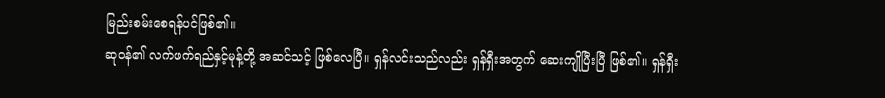မြည်းစမ်းစေရန်ပင်ဖြစ်၏။
ဆုဝန်၏ လက်ဖက်ရည်နှင့်မုန့်တို့ အဆင်သင့် ဖြစ်လေပြီ။ ရှန်လင်းသည်လည်း ရှန်ရှီးအတွက် ဆေးကျိုပြီးပြီ ဖြစ်၏။ ရှန်ရှီး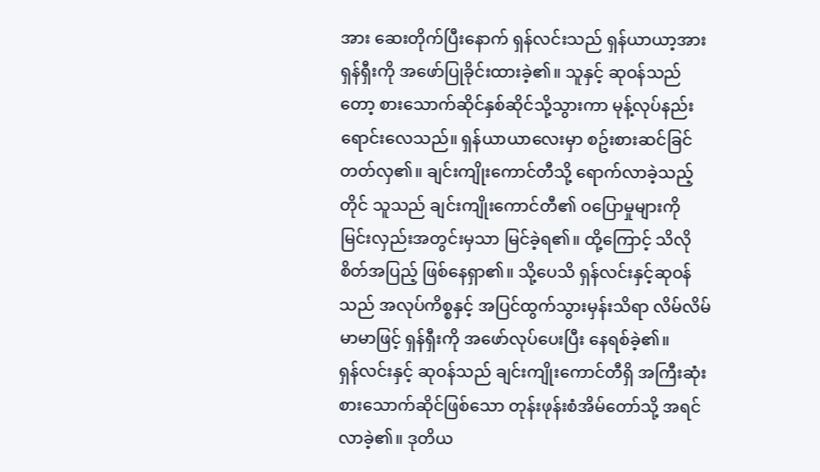အား ဆေးတိုက်ပြီးနောက် ရှန်လင်းသည် ရှန်ယာယာ့အား ရှန်ရှီးကို အဖော်ပြုခိုင်းထားခဲ့၏။ သူနှင့် ဆုဝန်သည်တော့ စားသောက်ဆိုင်နှစ်ဆိုင်သို့သွားကာ မုန့်လုပ်နည်း ရောင်းလေသည်။ ရှန်ယာယာလေးမှာ စဥ်းစားဆင်ခြင်တတ်လှ၏။ ချင်းကျိုးကောင်တီသို့ ရောက်လာခဲ့သည့်တိုင် သူသည် ချင်းကျိုးကောင်တီ၏ ဝပြောမှုများကို မြင်းလှည်းအတွင်းမှသာ မြင်ခဲ့ရ၏။ ထို့ကြောင့် သိလိုစိတ်အပြည့် ဖြစ်နေရှာ၏။ သို့ပေသိ ရှန်လင်းနှင့်ဆုဝန်သည် အလုပ်ကိစ္စနှင့် အပြင်ထွက်သွားမှန်းသိရာ လိမ်လိမ်မာမာဖြင့် ရှန်ရှီးကို အဖော်လုပ်ပေးပြီး နေရစ်ခဲ့၏။
ရှန်လင်းနှင့် ဆုဝန်သည် ချင်းကျိုးကောင်တီရှိ အကြီးဆုံးစားသောက်ဆိုင်ဖြစ်သော တုန်းဖုန်းစံအိမ်တော်သို့ အရင်လာခဲ့၏။ ဒုတိယ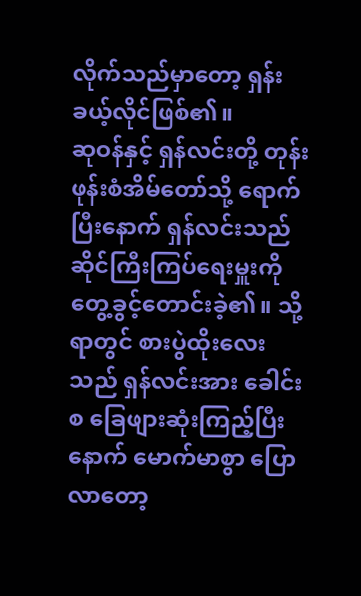လိုက်သည်မှာတော့ ရှန်းခယ့်လိုင်ဖြစ်၏။
ဆုဝန်နှင့် ရှန်လင်းတို့ တုန်းဖုန်းစံအိမ်တော်သို့ ရောက်ပြီးနောက် ရှန်လင်းသည် ဆိုင်ကြီးကြပ်ရေးမှူးကို တွေ့ခွင့်တောင်းခဲ့၏။ သို့ရာတွင် စားပွဲထိုးလေးသည် ရှန်လင်းအား ခေါင်းစ ခြေဖျားဆုံးကြည့်ပြီးနောက် မောက်မာစွာ ပြောလာတော့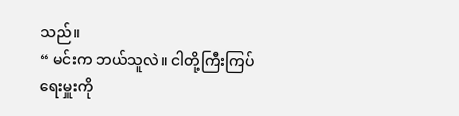သည်။
“ မင်းက ဘယ်သူလဲ။ ငါတို့ကြီးကြပ်ရေးမှူးကို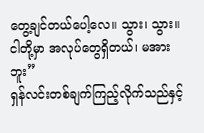တွေ့ချင်တယ်ပေါ့လေ။ သွား၊ သွား။ ငါတို့မှာ အလုပ်တွေရှိတယ်၊ မအားဘူး”
ရှန်လင်းတစ်ချက်ကြည့်လိုက်သည်နှင့်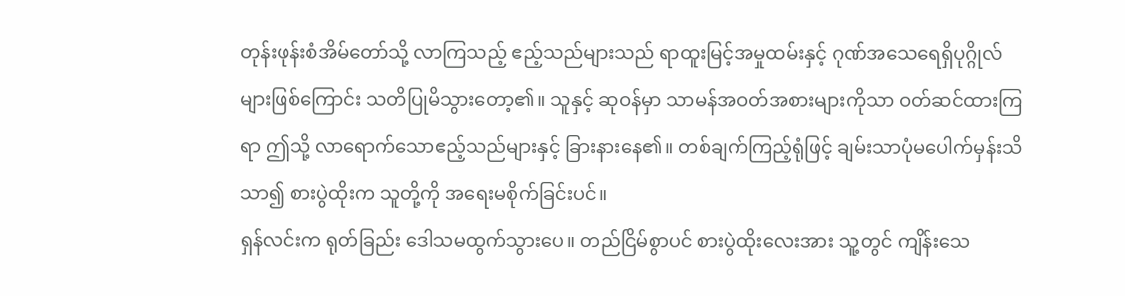တုန်းဖုန်းစံအိမ်တော်သို့ လာကြသည့် ဧည့်သည်များသည် ရာထူးမြင့်အမှုထမ်းနှင့် ဂုဏ်အသေရေရှိပုဂ္ဂိုလ်များဖြစ်ကြောင်း သတိပြုမိသွားတော့၏။ သူနှင့် ဆုဝန်မှာ သာမန်အဝတ်အစားများကိုသာ ဝတ်ဆင်ထားကြရာ ဤသို့ လာရောက်သောဧည့်သည်များနှင့် ခြားနားနေ၏။ တစ်ချက်ကြည့်ရုံဖြင့် ချမ်းသာပုံမပေါက်မှန်းသိသာ၍ စားပွဲထိုးက သူတို့ကို အရေးမစိုက်ခြင်းပင်။
ရှန်လင်းက ရုတ်ခြည်း ဒေါသမထွက်သွားပေ။ တည်ငြိမ်စွာပင် စားပွဲထိုးလေးအား သူ့တွင် ကျိန်းသေ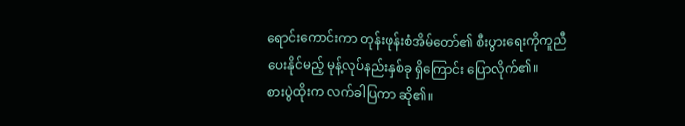ရောင်းကောင်းကာ တုန်းဖုန်းစံအိမ်တော်၏ စီးပွားရေးကိုကူညီပေးနိုင်မည့် မုန့်လုပ်နည်းနှစ်ခု ရှိကြောင်း ပြောလိုက်၏။
စားပွဲထိုးက လက်ခါပြကာ ဆို၏။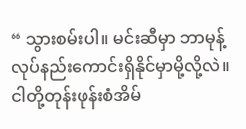“ သွားစမ်းပါ။ မင်းဆီမှာ ဘာမုန့်လုပ်နည်းကောင်းရှိနိုင်မှာမို့လို့လဲ။ ငါတို့တုန်းဖုန်းစံအိမ်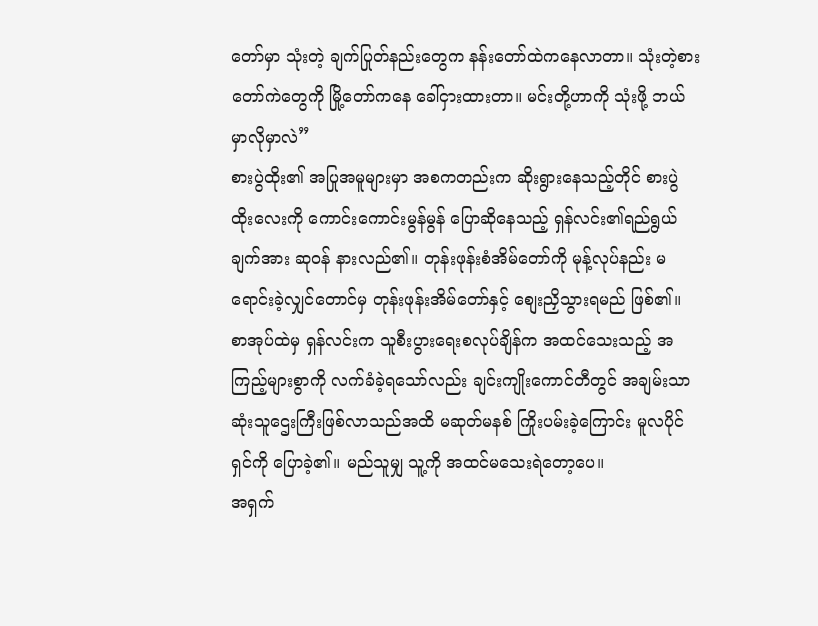တော်မှာ သုံးတဲ့ ချက်ပြုတ်နည်းတွေက နန်းတော်ထဲကနေလာတာ။ သုံးတဲ့စားတော်ကဲတွေကို မြို့တော်ကနေ ခေါ်ငှားထားတာ။ မင်းတို့ဟာကို သုံးဖို့ ဘယ်မှာလိုမှာလဲ”
စားပွဲထိုး၏ အပြုအမူများမှာ အစကတည်းက ဆိုးရွားနေသည့်တိုင် စားပွဲထိုးလေးကို ကောင်းကောင်းမွန်မွန် ပြောဆိုနေသည့် ရှန်လင်း၏ရည်ရွယ်ချက်အား ဆုဝန် နားလည်၏။ တုန်းဖုန်းစံအိမ်တော်ကို မုန့်လုပ်နည်း မရောင်းခဲ့လျှင်တောင်မှ တုန်းဖုန်းအိမ်တော်နှင့် စျေးညှိသွားရမည် ဖြစ်၏။ စာအုပ်ထဲမှ ရှန်လင်းက သူစီးပွားရေးစလုပ်ချိန်က အထင်သေးသည့် အကြည့်များစွာကို လက်ခံခဲ့ရသော်လည်း ချင်းကျိုးကောင်တီတွင် အချမ်းသာဆုံးသူဌေးကြီးဖြစ်လာသည်အထိ မဆုတ်မနစ် ကြိုးပမ်းခဲ့ကြောင်း မူလပိုင်ရှင်ကို ပြောခဲ့၏။ မည်သူမျှ သူ့ကို အထင်မသေးရဲတော့ပေ။
အရှက်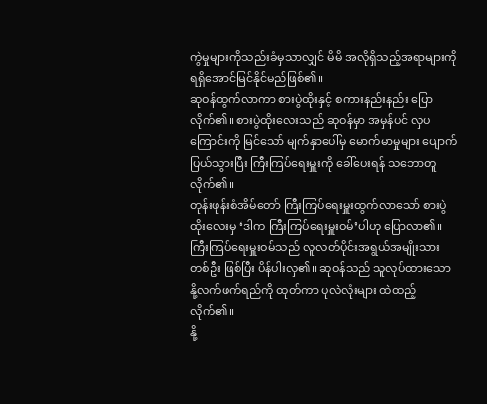ကွဲမှုများကိုသည်းခံမှသာလျှင် မိမိ အလိုရှိသည့်အရာများကို ရရှိအောင်မြင်နိုင်မည်ဖြစ်၏။
ဆုဝန်ထွက်လာကာ စားပွဲထိုးနှင့် စကားနည်းနည်း ပြောလိုက်၏။ စားပွဲထိုးလေးသည် ဆုဝန်မှာ အမှန်ပင် လှပကြောင်းကို မြင်သော် မျက်နှာပေါ်မှ မောက်မာမှုများ ပျောက်ပြယ်သွားပြီး ကြီးကြပ်ရေးမှူးကို ခေါ်ပေးရန် သဘောတူလိုက်၏။
တုန်းဖုန်းစံအိမ်တော် ကြီးကြပ်ရေးမှူးထွက်လာသော် စားပွဲထိုးလေးမှ ‘ဒါက ကြီးကြပ်ရေးမှူးဝမ်’ပါဟု ပြောလာ၏။
ကြီးကြပ်ရေးမှူးဝမ်သည် လူလတ်ပိုင်းအရွယ်အမျိုးသားတစ်ဦး ဖြစ်ပြီး ပိန်ပါးလှ၏။ ဆုဝန်သည် သူလုပ်ထားသော နို့လက်ဖက်ရည်ကို ထုတ်ကာ ပုလဲလုံးများ ထဲထည့်လိုက်၏။
နို့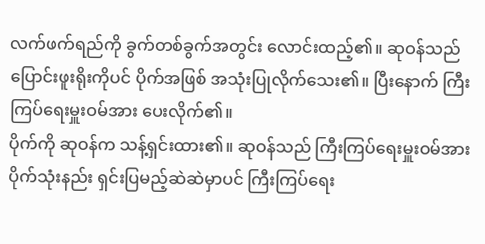လက်ဖက်ရည်ကို ခွက်တစ်ခွက်အတွင်း လောင်းထည့်၏။ ဆုဝန်သည် ပြောင်းဖူးရိုးကိုပင် ပိုက်အဖြစ် အသုံးပြုလိုက်သေး၏။ ပြီးနောက် ကြီးကြပ်ရေးမှူးဝမ်အား ပေးလိုက်၏။
ပိုက်ကို ဆုဝန်က သန့်ရှင်းထား၏။ ဆုဝန်သည် ကြီးကြပ်ရေးမှူးဝမ်အား ပိုက်သုံးနည်း ရှင်းပြမည့်ဆဲဆဲမှာပင် ကြီးကြပ်ရေး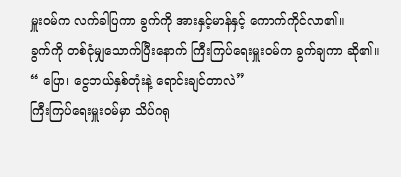မှူးဝမ်က လက်ခါပြကာ ခွက်ကို အားနှင့်မာန်နှင့် ကောက်ကိုင်လာ၏။
ခွက်ကို တစ်ငုံမျှသောက်ပြီးနောက် ကြီးကြပ်ရေးမှူးဝမ်က ခွက်ချကာ ဆို၏။
“ ပြော၊ ငွေဘယ်နှစ်တုံးနဲ့ ရောင်းချင်တာလဲ”
ကြီးကြပ်ရေးမှူးဝမ်မှာ သိပ်ဂရု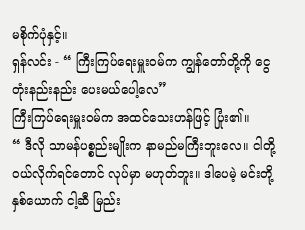မစိုက်ပုံနှင့်။
ရှန်လင်း - “ ကြီးကြပ်ရေးမှူးဝမ်က ကျွန်တော်တို့ကို ငွေတုံးနည်းနည်း ပေးမယ်ပေါ့လေ”
ကြီးကြပ်ရေးမှူးဝမ်က အထင်သေးဟန်ဖြင့် ပြုံး၏။
“ ဒီလို သာမန်ပစ္စည်းမျိုးက နာမည်မကြီးဘူးလေ။ ငါတို့ဝယ်လိုက်ရင်တောင် လုပ်မှာ မဟုတ်ဘူး။ ဒါပေမဲ့ မင်းတို့နှစ်ယောက် ငါ့ဆီ မြည်း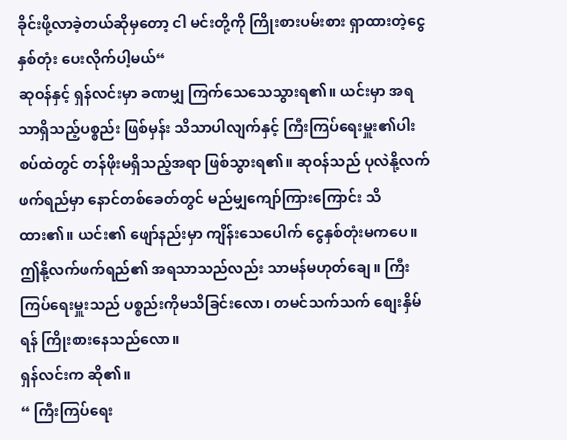ခိုင်းဖို့လာခဲ့တယ်ဆိုမှတော့ ငါ မင်းတို့ကို ကြိုးစားပမ်းစား ရှာထားတဲ့ငွေနှစ်တုံး ပေးလိုက်ပါ့မယ်“
ဆုဝန်နှင့် ရှန်လင်းမှာ ခဏမျှ ကြက်သေသေသွားရ၏။ ယင်းမှာ အရသာရှိသည့်ပစ္စည်း ဖြစ်မှန်း သိသာပါလျက်နှင့် ကြီးကြပ်ရေးမှူး၏ပါးစပ်ထဲတွင် တန်ဖိုးမရှိသည့်အရာ ဖြစ်သွားရ၏။ ဆုဝန်သည် ပုလဲနို့လက်ဖက်ရည်မှာ နောင်တစ်ခေတ်တွင် မည်မျှကျော်ကြားကြောင်း သိထား၏။ ယင်း၏ ဖျော်နည်းမှာ ကျိန်းသေပေါက် ငွေနှစ်တုံးမကပေ။ ဤနို့လက်ဖက်ရည်၏ အရသာသည်လည်း သာမန်မဟုတ်ချေ။ ကြီးကြပ်ရေးမှူးသည် ပစ္စည်းကိုမသိခြင်းလော၊ တမင်သက်သက် စျေးနှိမ်ရန် ကြိုးစားနေသည်လော။
ရှန်လင်းက ဆို၏။
“ ကြီးကြပ်ရေး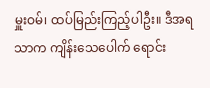မှူးဝမ်၊ ထပ်မြည်းကြည့်ပါဦး။ ဒီအရသာက ကျိန်းသေပေါက် ရောင်း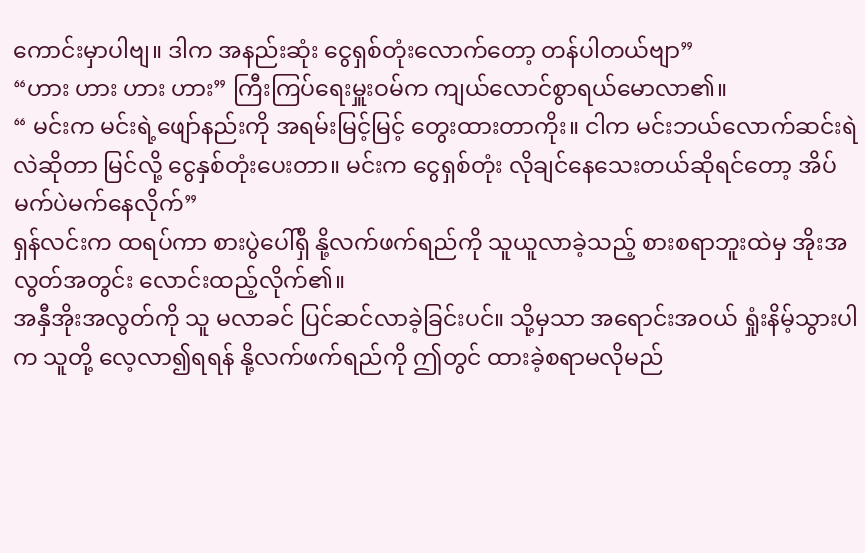ကောင်းမှာပါဗျ။ ဒါက အနည်းဆုံး ငွေရှစ်တုံးလောက်တော့ တန်ပါတယ်ဗျာ”
“ဟား ဟား ဟား ဟား” ကြီးကြပ်ရေးမှူးဝမ်က ကျယ်လောင်စွာရယ်မောလာ၏။
“ မင်းက မင်းရဲ့ဖျော်နည်းကို အရမ်းမြင့်မြင့် တွေးထားတာကိုး။ ငါက မင်းဘယ်လောက်ဆင်းရဲလဲဆိုတာ မြင်လို့ ငွေနှစ်တုံးပေးတာ။ မင်းက ငွေရှစ်တုံး လိုချင်နေသေးတယ်ဆိုရင်တော့ အိပ်မက်ပဲမက်နေလိုက်”
ရှန်လင်းက ထရပ်ကာ စားပွဲပေါ်ရှိ နို့လက်ဖက်ရည်ကို သူယူလာခဲ့သည့် စားစရာဘူးထဲမှ အိုးအလွတ်အတွင်း လောင်းထည့်လိုက်၏။
အနှီအိုးအလွတ်ကို သူ မလာခင် ပြင်ဆင်လာခဲ့ခြင်းပင်။ သို့မှသာ အရောင်းအဝယ် ရှုံးနိမ့်သွားပါက သူတို့ လေ့လာ၍ရရန် နို့လက်ဖက်ရည်ကို ဤတွင် ထားခဲ့စရာမလိုမည်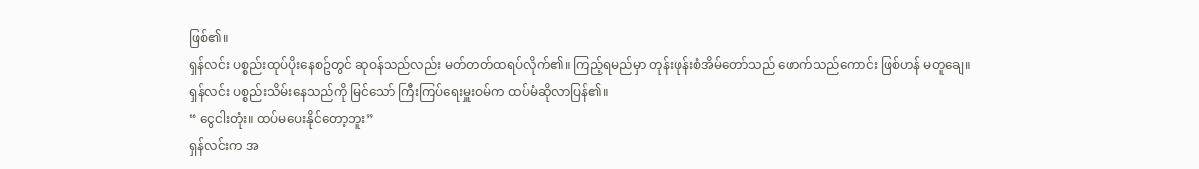ဖြစ်၏။
ရှန်လင်း ပစ္စည်းထုပ်ပိုးနေစဥ်တွင် ဆုဝန်သည်လည်း မတ်တတ်ထရပ်လိုက်၏။ ကြည့်ရမည်မှာ တုန်းဖုန်းစံအိမ်တော်သည် ဖောက်သည်ကောင်း ဖြစ်ဟန် မတူချေ။
ရှန်လင်း ပစ္စည်းသိမ်းနေသည်ကို မြင်သော် ကြီးကြပ်ရေးမှူးဝမ်က ထပ်မံဆိုလာပြန်၏။
“ ငွေငါးတုံး။ ထပ်မပေးနိုင်တော့ဘူး”
ရှန်လင်းက အ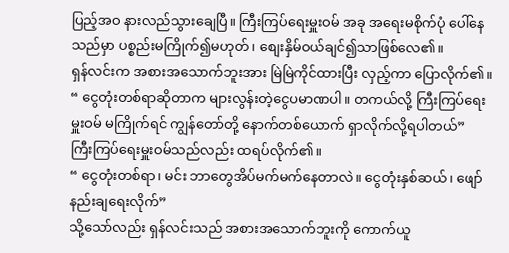ပြည့်အဝ နားလည်သွားချေပြီ။ ကြီးကြပ်ရေးမှူးဝမ် အခု အရေးမစိုက်ပုံ ပေါ်နေသည်မှာ ပစ္စည်းမကြိုက်၍မဟုတ်၊ စျေးနှိမ်ဝယ်ချင်၍သာဖြစ်လေ၏။
ရှန်လင်းက အစားအသောက်ဘူးအား မြဲမြဲကိုင်ထားပြီး လှည့်ကာ ပြောလိုက်၏။
“ ငွေတုံးတစ်ရာဆိုတာက များလွန်းတဲ့ငွေပမာဏပါ။ တကယ်လို့ ကြီးကြပ်ရေးမှူးဝမ် မကြိုက်ရင် ကျွန်တော်တို့ နောက်တစ်ယောက် ရှာလိုက်လို့ရပါတယ်”
ကြီးကြပ်ရေးမှူးဝမ်သည်လည်း ထရပ်လိုက်၏။
“ ငွေတုံးတစ်ရာ၊ မင်း ဘာတွေအိပ်မက်မက်နေတာလဲ။ ငွေတုံးနှစ်ဆယ်၊ ဖျော်နည်းချရေးလိုက်”
သို့သော်လည်း ရှန်လင်းသည် အစားအသောက်ဘူးကို ကောက်ယူ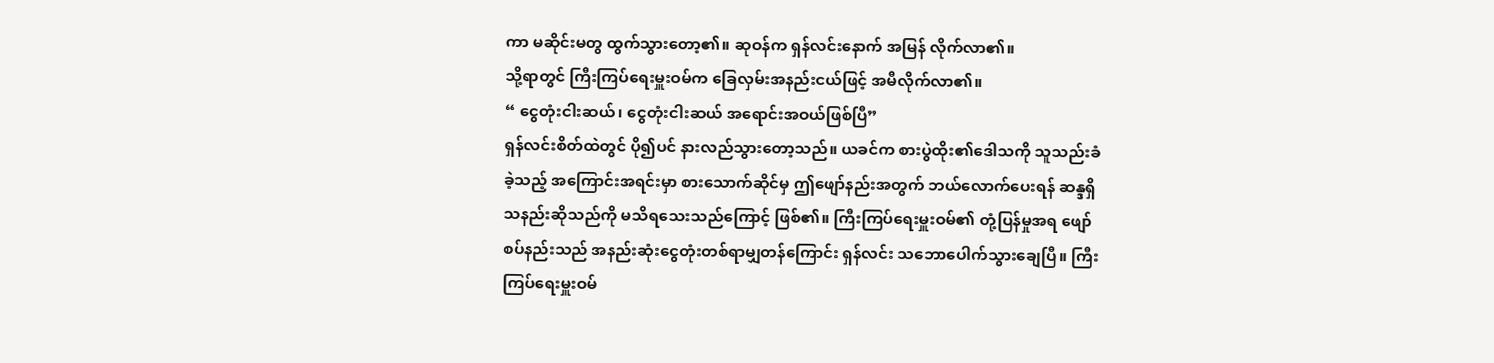ကာ မဆိုင်းမတွ ထွက်သွားတော့၏။ ဆုဝန်က ရှန်လင်းနောက် အမြန် လိုက်လာ၏။
သို့ရာတွင် ကြီးကြပ်ရေးမှူးဝမ်က ခြေလှမ်းအနည်းငယ်ဖြင့် အမီလိုက်လာ၏။
“ ငွေတုံးငါးဆယ်၊ ငွေတုံးငါးဆယ် အရောင်းအဝယ်ဖြစ်ပြီ”
ရှန်လင်းစိတ်ထဲတွင် ပို၍ပင် နားလည်သွားတော့သည်။ ယခင်က စားပွဲထိုး၏ဒေါသကို သူသည်းခံခဲ့သည့် အကြောင်းအရင်းမှာ စားသောက်ဆိုင်မှ ဤဖျော်နည်းအတွက် ဘယ်လောက်ပေးရန် ဆန္ဒရှိသနည်းဆိုသည်ကို မသိရသေးသည်ကြောင့် ဖြစ်၏။ ကြီးကြပ်ရေးမှူးဝမ်၏ တုံ့ပြန်မှုအရ ဖျော်စပ်နည်းသည် အနည်းဆုံးငွေတုံးတစ်ရာမျှတန်ကြောင်း ရှန်လင်း သဘောပေါက်သွားချေပြီ။ ကြီးကြပ်ရေးမှူးဝမ်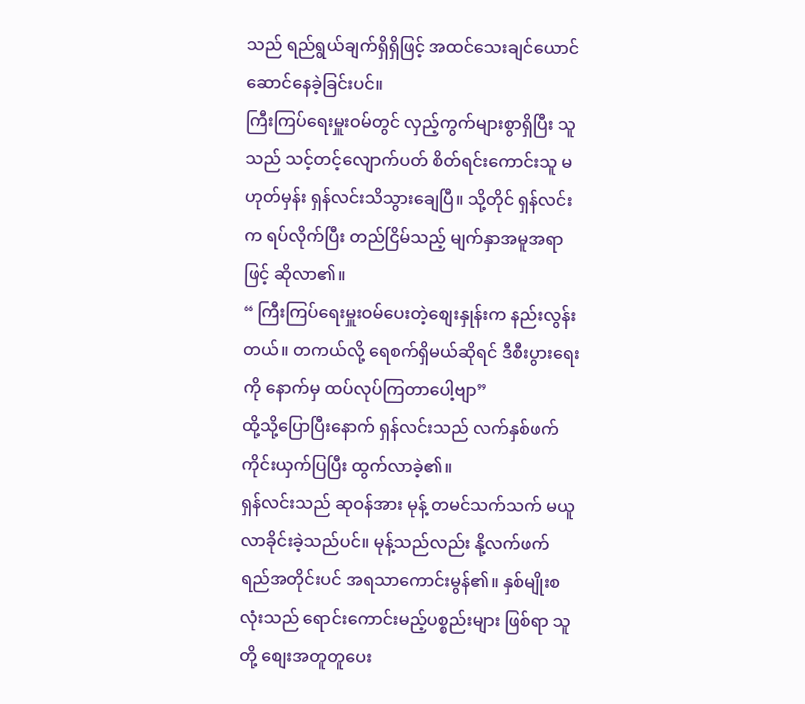သည် ရည်ရွယ်ချက်ရှိရှိဖြင့် အထင်သေးချင်ယောင်ဆောင်နေခဲ့ခြင်းပင်။
ကြီးကြပ်ရေးမှူးဝမ်တွင် လှည့်ကွက်များစွာရှိပြီး သူသည် သင့်တင့်လျောက်ပတ် စိတ်ရင်းကောင်းသူ မဟုတ်မှန်း ရှန်လင်းသိသွားချေပြီ။ သို့တိုင် ရှန်လင်းက ရပ်လိုက်ပြီး တည်ငြိမ်သည့် မျက်နှာအမူအရာဖြင့် ဆိုလာ၏။
“ ကြီးကြပ်ရေးမှူးဝမ်ပေးတဲ့စျေးနှုန်းက နည်းလွန်းတယ်။ တကယ်လို့ ရေစက်ရှိမယ်ဆိုရင် ဒီစီးပွားရေးကို နောက်မှ ထပ်လုပ်ကြတာပေါ့ဗျာ”
ထို့သို့ပြောပြီးနောက် ရှန်လင်းသည် လက်နှစ်ဖက်ကိုင်းယှက်ပြပြီး ထွက်လာခဲ့၏။
ရှန်လင်းသည် ဆုဝန်အား မုန့် တမင်သက်သက် မယူလာခိုင်းခဲ့သည်ပင်။ မုန့်သည်လည်း နို့လက်ဖက်ရည်အတိုင်းပင် အရသာကောင်းမွန်၏။ နှစ်မျိုးစလုံးသည် ရောင်းကောင်းမည့်ပစ္စည်းများ ဖြစ်ရာ သူတို့ စျေးအတူတူပေး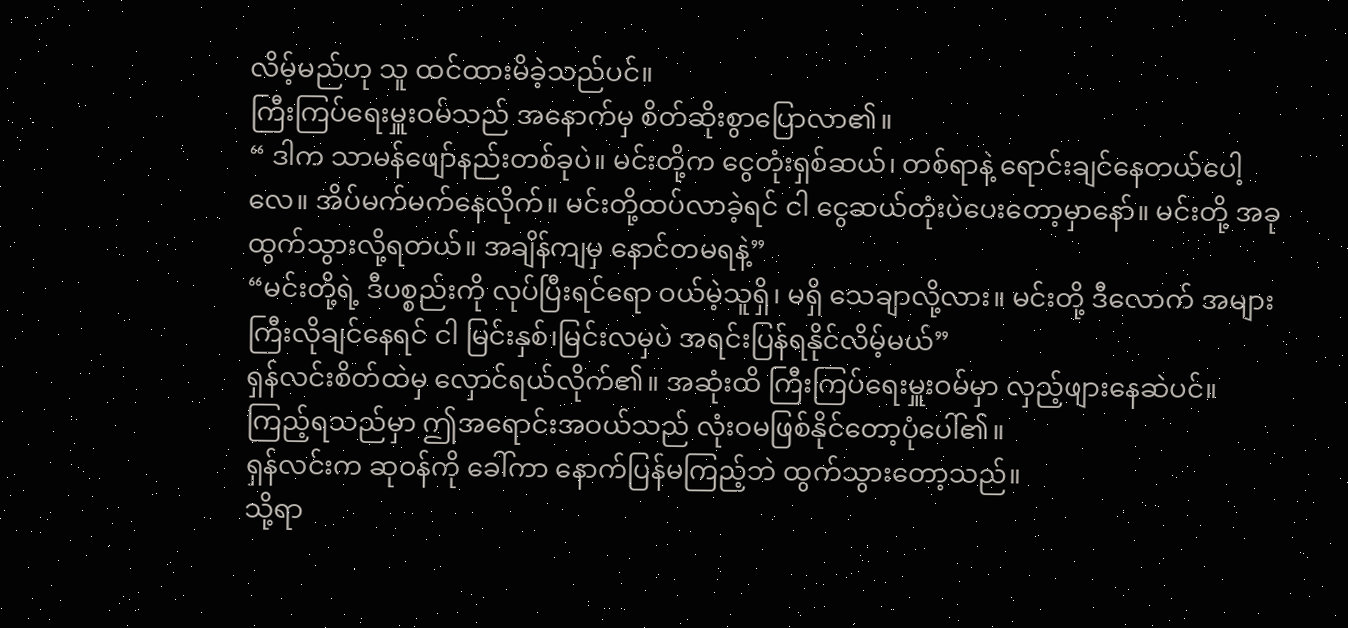လိမ့်မည်ဟု သူ ထင်ထားမိခဲ့သည်ပင်။
ကြီးကြပ်ရေးမှူးဝမ်သည် အနောက်မှ စိတ်ဆိုးစွာပြောလာ၏။
“ ဒါက သာမန်ဖျော်နည်းတစ်ခုပဲ။ မင်းတို့က ငွေတုံးရှစ်ဆယ်၊ တစ်ရာနဲ့ ရောင်းချင်နေတယ်ပေါ့လေ။ အိပ်မက်မက်နေလိုက်။ မင်းတို့ထပ်လာခဲ့ရင် ငါ ငွေဆယ်တုံးပဲပေးတော့မှာနော်။ မင်းတို့ အခုထွက်သွားလို့ရတယ်။ အချိန်ကျမှ နောင်တမရနဲ့”
“မင်းတို့ရဲ့ ဒီပစ္စည်းကို လုပ်ပြီးရင်ရော ဝယ်မဲ့သူရှိ၊ မရှိ သေချာလို့လား။ မင်းတို့ ဒီလောက် အများကြီးလိုချင်နေရင် ငါ မြင်းနှစ်၊မြင်းလမှပဲ အရင်းပြန်ရနိုင်လိမ့်မယ်”
ရှန်လင်းစိတ်ထဲမှ လှောင်ရယ်လိုက်၏။ အဆုံးထိ ကြီးကြပ်ရေးမှူးဝမ်မှာ လှည့်ဖျားနေဆဲပင်။ ကြည့်ရသည်မှာ ဤအရောင်းအဝယ်သည် လုံးဝမဖြစ်နိုင်တော့ပုံပေါ်၏။
ရှန်လင်းက ဆုဝန်ကို ခေါ်ကာ နောက်ပြန်မကြည့်ဘဲ ထွက်သွားတော့သည်။
သို့ရာ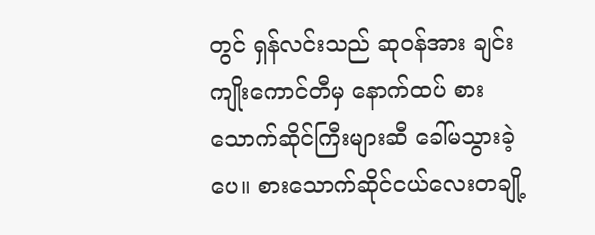တွင် ရှန်လင်းသည် ဆုဝန်အား ချင်းကျိုးကောင်တီမှ နောက်ထပ် စားသောက်ဆိုင်ကြီးများဆီ ခေါ်မသွားခဲ့ပေ။ စားသောက်ဆိုင်ငယ်လေးတချို့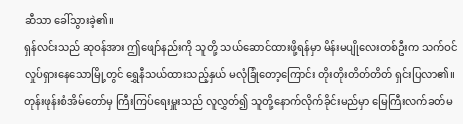ဆီသာ ခေါ်သွားခဲ့၏။
ရှန်လင်းသည် ဆုဝန်အား ဤဖျော်နည်းကို သူတို့ သယ်ဆောင်ထားဖို့ရန်မှာ မိန်းမပျိုလေးတစ်ဦးက သက်ဝင်လှုပ်ရှားနေသောမြို့တွင် ရွှေနီသယ်ထားသည့်နှယ် မလုံခြုံတော့ကြောင်း တိုးတိုးတိတ်တိတ် ရှင်းပြလာ၏။ တုန်းဖုန်းစံအိမ်တော်မှ ကြီးကြပ်ရေးမှူးသည် လူလွှတ်၍ သူတို့နောက်လိုက်ခိုင်းမည်မှာ မြေကြီးလက်ခတ်မ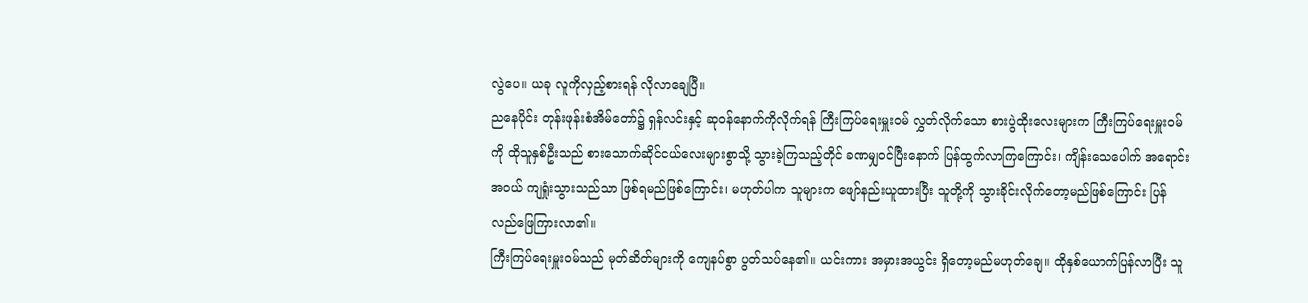လွဲပေ။ ယခု လူကိုလှည့်စားရန် လိုလာချေပြီ။
ညနေပိုင်း တုန်းဖုန်းစံအိမ်တော်၌ ရှန်လင်းနှင့် ဆုဝန်နောက်ကိုလိုက်ရန် ကြီးကြပ်ရေးမှူးဝမ် လွှတ်လိုက်သော စားပွဲထိုးလေးများက ကြီးကြပ်ရေးမှူးဝမ်ကို ထိုသူနှစ်ဦးသည် စားသောက်ဆိုင်ငယ်လေးများစွာသို့ သွားခဲ့ကြသည့်တိုင် ခဏမျှဝင်ပြီးနောက် ပြန်ထွက်လာကြကြောင်း၊ ကျိန်းသေပေါက် အရောင်းအဝယ် ကျရှုံးသွားသည်သာ ဖြစ်ရမည်ဖြစ်ကြောင်း၊ မဟုတ်ပါက သူများက ဖျော်နည်းယူထားပြီး သူတို့ကို သွားခိုင်းလိုက်တော့မည်ဖြစ်ကြောင်း ပြန်လည်ဖြေကြားလာ၏။
ကြီးကြပ်ရေးမှူးဝမ်သည် မုတ်ဆိတ်များကို ကျေနပ်စွာ ပွတ်သပ်နေ၏။ ယင်းကား အမှားအယွင်း ရှိတော့မည်မဟုတ်ချေ။ ထိုနှစ်ယောက်ပြန်လာပြီး သူ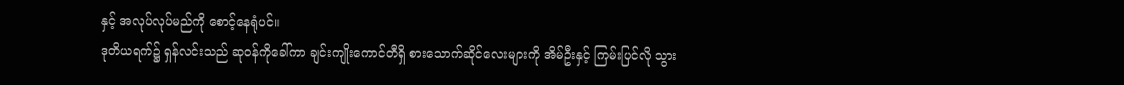နှင့် အလုပ်လုပ်မည်ကို စောင့်နေရုံပင်။
ဒုတိယရက်၌ ရှန်လင်းသည် ဆုဝန်ကိုခေါ်ကာ ချင်းကျိုးကောင်တီရှိ စားသောက်ဆိုင်လေးများကို အိမ်ဦးနှင့် ကြမ်းပြင်လို သွား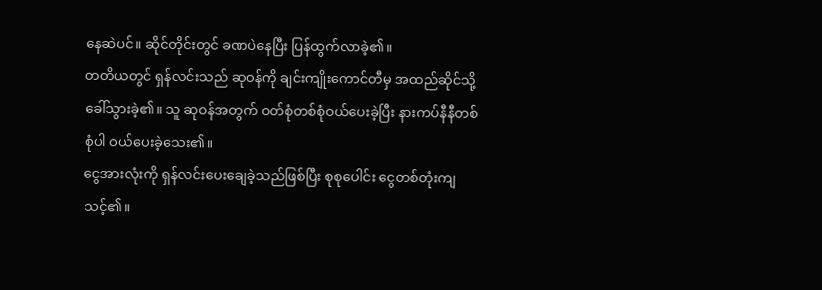နေဆဲပင်။ ဆိုင်တိုင်းတွင် ခဏပဲနေပြီး ပြန်ထွက်လာခဲ့၏။
တတိယတွင် ရှန်လင်းသည် ဆုဝန်ကို ချင်းကျိုးကောင်တီမှ အထည်ဆိုင်သို့ ခေါ်သွားခဲ့၏။ သူ ဆုဝန်အတွက် ဝတ်စုံတစ်စုံဝယ်ပေးခဲ့ပြီး နားကပ်နီနီတစ်စုံပါ ဝယ်ပေးခဲ့သေး၏။
ငွေအားလုံးကို ရှန်လင်းပေးချေခဲ့သည်ဖြစ်ပြီး စုစုပေါင်း ငွေတစ်တုံးကျသင့်၏။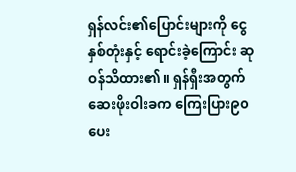ရှန်လင်း၏ပြောင်းများကို ငွေနှစ်တုံးနှင့် ရောင်းခဲ့ကြောင်း ဆုဝန်သိထား၏။ ရှန်ရှီးအတွက် ဆေးဖိုးဝါးခက ကြေးပြား၉၀ပေး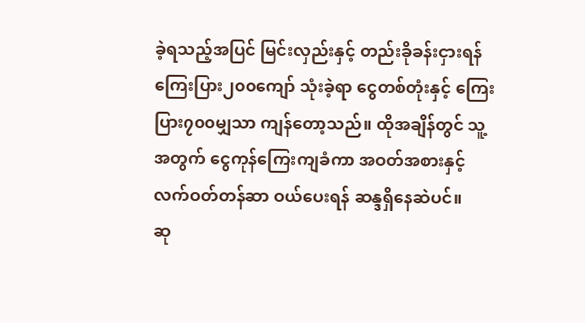ခဲ့ရသည့်အပြင် မြင်းလှည်းနှင့် တည်းခိုခန်းငှားရန် ကြေးပြား၂၀၀ကျော် သုံးခဲ့ရာ ငွေတစ်တုံးနှင့် ကြေးပြား၇၀၀မျှသာ ကျန်တော့သည်။ ထိုအချိန်တွင် သူ့အတွက် ငွေကုန်ကြေးကျခံကာ အဝတ်အစားနှင့် လက်ဝတ်တန်ဆာ ဝယ်ပေးရန် ဆန္ဒရှိနေဆဲပင်။
ဆု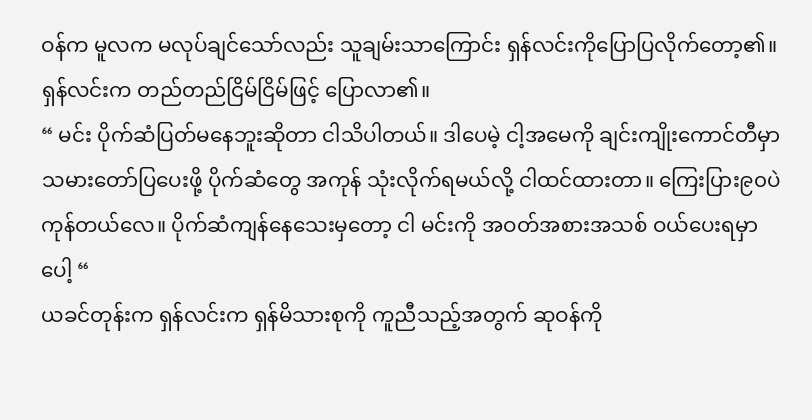ဝန်က မူလက မလုပ်ချင်သော်လည်း သူချမ်းသာကြောင်း ရှန်လင်းကိုပြောပြလိုက်တော့၏။
ရှန်လင်းက တည်တည်ငြိမ်ငြိမ်ဖြင့် ပြောလာ၏။
“ မင်း ပိုက်ဆံပြတ်မနေဘူးဆိုတာ ငါသိပါတယ်။ ဒါပေမဲ့ ငါ့အမေကို ချင်းကျိုးကောင်တီမှာ သမားတော်ပြပေးဖို့ ပိုက်ဆံတွေ အကုန် သုံးလိုက်ရမယ်လို့ ငါထင်ထားတာ။ ကြေးပြား၉၀ပဲ ကုန်တယ်လေ။ ပိုက်ဆံကျန်နေသေးမှတော့ ငါ မင်းကို အဝတ်အစားအသစ် ဝယ်ပေးရမှာပေါ့ “
ယခင်တုန်းက ရှန်လင်းက ရှန်မိသားစုကို ကူညီသည့်အတွက် ဆုဝန်ကို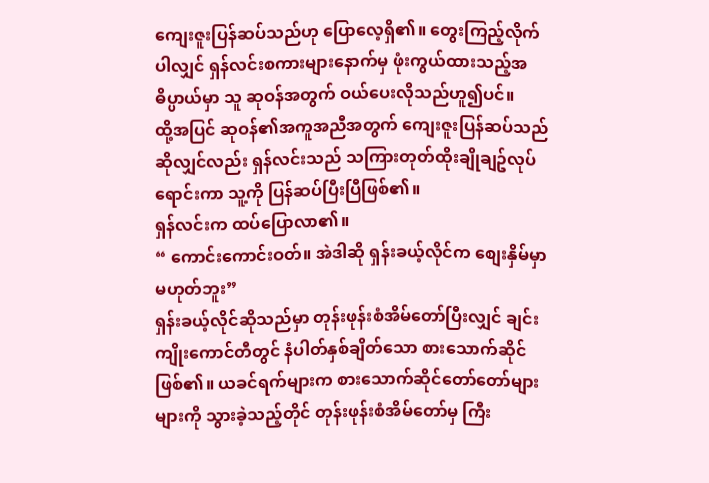ကျေးဇူးပြန်ဆပ်သည်ဟု ပြောလေ့ရှိ၏။ တွေးကြည့်လိုက်ပါလျှင် ရှန်လင်းစကားများနောက်မှ ဖုံးကွယ်ထားသည့်အဓိပ္ပာယ်မှာ သူ ဆုဝန်အတွက် ဝယ်ပေးလိုသည်ဟူ၍ပင်။
ထို့အပြင် ဆုဝန်၏အကူအညီအတွက် ကျေးဇူးပြန်ဆပ်သည်ဆိုလျှင်လည်း ရှန်လင်းသည် သကြားတုတ်ထိုးချိုချဥ်လုပ်ရောင်းကာ သူ့ကို ပြန်ဆပ်ပြီးပြီဖြစ်၏။
ရှန်လင်းက ထပ်ပြောလာ၏။
“ ကောင်းကောင်းဝတ်။ အဲဒါဆို ရှန်းခယ့်လိုင်က စျေးနှိမ်မှာမဟုတ်ဘူး”
ရှန်းခယ့်လိုင်ဆိုသည်မှာ တုန်းဖုန်းစံအိမ်တော်ပြီးလျှင် ချင်းကျိုးကောင်တီတွင် နံပါတ်နှစ်ချိတ်သော စားသောက်ဆိုင်ဖြစ်၏။ ယခင်ရက်များက စားသောက်ဆိုင်တော်တော်များများကို သွားခဲ့သည့်တိုင် တုန်းဖုန်းစံအိမ်တော်မှ ကြီး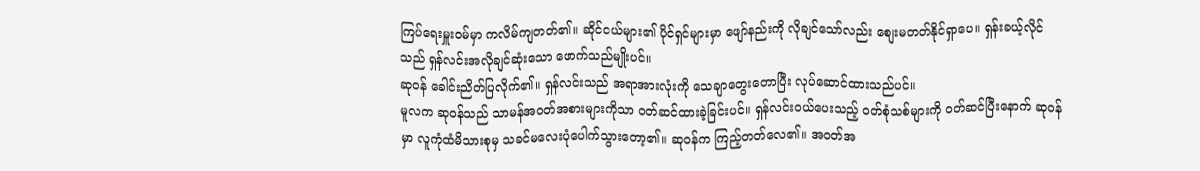ကြပ်ရေးမှူးဝမ်မှာ ကလိမ်ကျတတ်၏။ ဆိုင်ငယ်များ၏ ပိုင်ရှင်များမှာ ဖျော်နည်းကို လိုချင်သော်လည်း စျေးမတတ်နိုင်ရှာပေ။ ရှန်းခယ့်လိုင်သည် ရှန်လင်းအလိုချင်ဆုံးသော ဖောက်သည်မျိုးပင်။
ဆုဝန် ခေါင်းညိတ်ပြလိုက်၏။ ရှန်လင်းသည် အရာအားလုံးကို သေချာတွေးတောပြီး လုပ်ဆောင်ထားသည်ပင်။
မူလက ဆုဝန်သည် သာမန်အဝတ်အစားများကိုသာ ဝတ်ဆင်ထားခဲ့ခြင်းပင်။ ရှန်လင်းဝယ်ပေးသည့် ဝတ်စုံသစ်များကို ဝတ်ဆင်ပြီးနောက် ဆုဝန်မှာ လူကုံထံမိသားစုမှ သခင်မလေးပုံပေါက်သွားတော့၏။ ဆုဝန်က ကြည့်တတ်လေ၏။ အဝတ်အ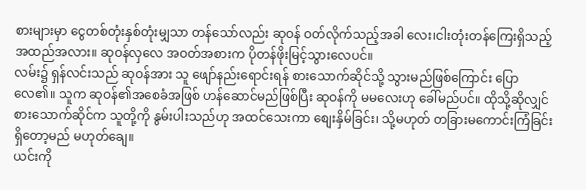စားများမှာ ငွေတစ်တုံးနှစ်တုံးမျှသာ တန်သော်လည်း ဆုဝန် ဝတ်လိုက်သည့်အခါ လေး၊ငါးတုံးတန်ကြေးရှိသည့် အထည်အလား။ ဆုဝန်လှလေ အဝတ်အစားက ပိုတန်ဖိုးမြင့်သွားလေပင်။
လမ်း၌ ရှန်လင်းသည် ဆုဝန်အား သူ ဖျော်နည်းရောင်းရန် စားသောက်ဆိုင်သို့ သွားမည်ဖြစ်ကြောင်း ပြောလေ၏။ သူက ဆုဝန်၏အစေခံအဖြစ် ဟန်ဆောင်မည်ဖြစ်ပြီး ဆုဝန်ကို မမလေးဟု ခေါ်မည်ပင်။ ထိုသို့ဆိုလျှင် စားသောက်ဆိုင်က သူတို့ကို နွမ်းပါးသည်ဟု အထင်သေးကာ စျေးနှိမ်ခြင်း၊ သို့မဟုတ် တခြားမကောင်းကြံခြင်းရှိတော့မည် မဟုတ်ချေ။
ယင်းကို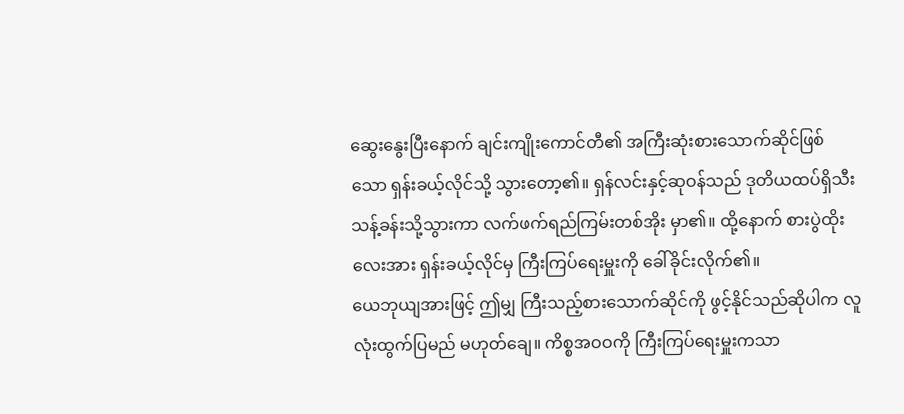ဆွေးနွေးပြီးနောက် ချင်းကျိုးကောင်တီ၏ အကြီးဆုံးစားသောက်ဆိုင်ဖြစ်သော ရှန်းခယ့်လိုင်သို့ သွားတော့၏။ ရှန်လင်းနှင့်ဆုဝန်သည် ဒုတိယထပ်ရှိသီးသန့်ခန်းသို့သွားကာ လက်ဖက်ရည်ကြမ်းတစ်အိုး မှာ၏။ ထို့နောက် စားပွဲထိုးလေးအား ရှန်းခယ့်လိုင်မှ ကြီးကြပ်ရေးမှူးကို ခေါ်ခိုင်းလိုက်၏။
ယေဘုယျအားဖြင့် ဤမျှ ကြီးသည့်စားသောက်ဆိုင်ကို ဖွင့်နိုင်သည်ဆိုပါက လူလုံးထွက်ပြမည် မဟုတ်ချေ။ ကိစ္စအဝဝကို ကြီးကြပ်ရေးမှူးကသာ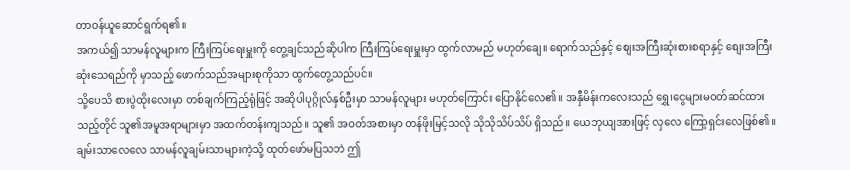တာဝန်ယူဆောင်ရွက်ရ၏။
အကယ်၍ သာမန်လူများက ကြီးကြပ်ရေးမှူးကို တွေ့ချင်သည်ဆိုပါက ကြီးကြပ်ရေးမှူးမှာ ထွက်လာမည် မဟုတ်ချေ။ ရောက်သည်နှင့် စျေးအကြီးဆုံးစားစရာနှင့် စျေးအကြီးဆုံးသေရည်ကို မှာသည့် ဖောက်သည်အများစုကိုသာ ထွက်တွေ့သည်ပင်။
သို့ပေသိ စားပွဲထိုးလေးမှာ တစ်ချက်ကြည့်ရုံဖြင့် အဆိုပါပုဂ္ဂိုလ်နှစ်ဦးမှာ သာမန်လူများ မဟုတ်ကြောင်း ပြောနိုင်လေ၏။ အနှီမိန်းကလေးသည် ရွှေ၊ငွေများမဝတ်ဆင်ထားသည့်တိုင် သူ၏အမူအရာများမှာ အထက်တန်းကျသည်။ သူ၏ အဝတ်အစားမှာ တန်ဖိုးမြင့်သလို သိုသိုသိပ်သိပ် ရှိသည်။ ယေဘုယျအားဖြင့် လှလေ ကြော့ရှင်းလေဖြစ်၏။ ချမ်းသာလေလေ သာမန်လူချမ်းသာများကဲ့သို့ ထုတ်ဖော်မပြသဘဲ ဤ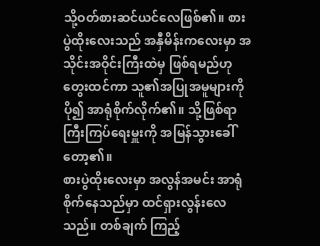သို့ဝတ်စားဆင်ယင်လေဖြစ်၏။ စားပွဲထိုးလေးသည် အနှီမိန်းကလေးမှာ အသိုင်းအဝိုင်းကြီးထဲမှ ဖြစ်ရမည်ဟု တွေးထင်ကာ သူ၏အပြုအမူများကို ပို၍ အာရုံစိုက်လိုက်၏။ သို့ဖြစ်ရာ ကြီးကြပ်ရေးမှူးကို အမြန်သွားခေါ်တော့၏။
စားပွဲထိုးလေးမှာ အလွန်အမင်း အာရုံစိုက်နေသည်မှာ ထင်ရှားလွန်းလေသည်။ တစ်ချက် ကြည့်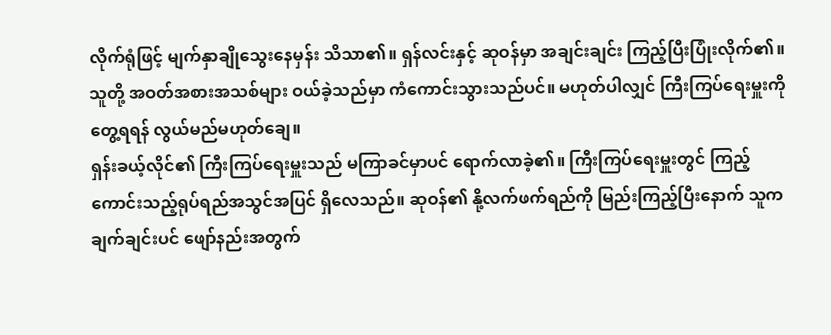လိုက်ရုံဖြင့် မျက်နှာချိုသွေးနေမှန်း သိသာ၏။ ရှန်လင်းနှင့် ဆုဝန်မှာ အချင်းချင်း ကြည့်ပြီးပြုံးလိုက်၏။ သူတို့ အဝတ်အစားအသစ်များ ဝယ်ခဲ့သည်မှာ ကံကောင်းသွားသည်ပင်။ မဟုတ်ပါလျှင် ကြီးကြပ်ရေးမှူးကိုတွေ့ရရန် လွယ်မည်မဟုတ်ချေ။
ရှန်းခယ့်လိုင်၏ ကြီးကြပ်ရေးမှူးသည် မကြာခင်မှာပင် ရောက်လာခဲ့၏။ ကြီးကြပ်ရေးမှူးတွင် ကြည့်ကောင်းသည့်ရုပ်ရည်အသွင်အပြင် ရှိလေသည်။ ဆုဝန်၏ နို့လက်ဖက်ရည်ကို မြည်းကြည့်ပြီးနောက် သူက ချက်ချင်းပင် ဖျော်နည်းအတွက်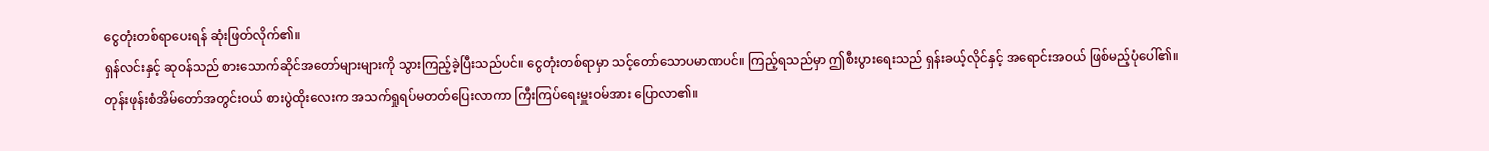ငွေတုံးတစ်ရာပေးရန် ဆုံးဖြတ်လိုက်၏။
ရှန်လင်းနှင့် ဆုဝန်သည် စားသောက်ဆိုင်အတော်များများကို သွားကြည့်ခဲ့ပြီးသည်ပင်။ ငွေတုံးတစ်ရာမှာ သင့်တော်သောပမာဏပင်။ ကြည့်ရသည်မှာ ဤစီးပွားရေးသည် ရှန်းခယ့်လိုင်နှင့် အရောင်းအဝယ် ဖြစ်မည့်ပုံပေါ်၏။
တုန်းဖုန်းစံအိမ်တော်အတွင်းဝယ် စားပွဲထိုးလေးက အသက်ရှုရပ်မတတ်ပြေးလာကာ ကြီးကြပ်ရေးမှူးဝမ်အား ပြောလာ၏။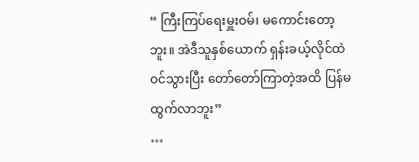“ ကြီးကြပ်ရေးမှူးဝမ်၊ မကောင်းတော့ဘူး။ အဲဒီသူနှစ်ယောက် ရှန်းခယ့်လိုင်ထဲဝင်သွားပြီး တော်တော်ကြာတဲ့အထိ ပြန်မထွက်လာဘူး”
…